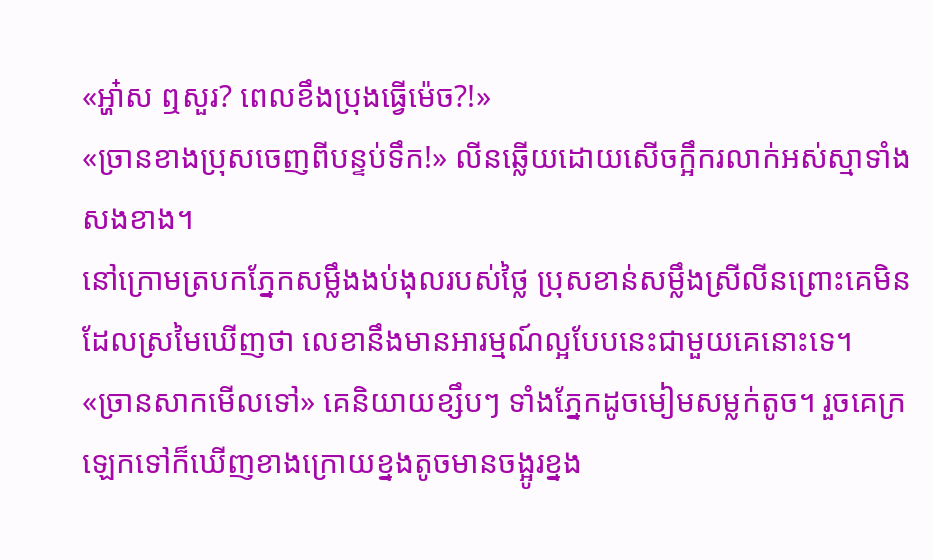«អ្ហា៎ស ឮសួរ? ពេលខឹងប្រុងធ្វើម៉េច?!»
«ច្រានខាងប្រុសចេញពីបន្ទប់ទឹក!» លីនឆ្លើយដោយសើចក្អឹករលាក់អស់ស្មាទាំងសងខាង។
នៅក្រោមត្របកភ្នែកសម្លឹងងប់ងុលរបស់ថ្លៃ ប្រុសខាន់សម្លឹងស្រីលីនព្រោះគេមិនដែលស្រមៃឃើញថា លេខានឹងមានអារម្មណ៍ល្អបែបនេះជាមួយគេនោះទេ។
«ច្រានសាកមើលទៅ» គេនិយាយខ្សឹបៗ ទាំងភ្នែកដូចមៀមសម្លក់តូច។ រួចគេក្រឡេកទៅក៏ឃើញខាងក្រោយខ្នងតូចមានចង្អូរខ្នង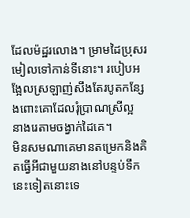ដែលម៉ដ្ឋរលោង។ ម្រាមដៃប្រុសរមៀលទៅកាន់ទីនោះ។ របៀបអង្អែលស្រឡាញ់សឹងតែរបូតកន្សែងពោះគោដែលរុំប្រាណស្រីល្អ នាងរេតាមចង្វាក់ដៃគេ។
មិនសមណាគេមានតម្រេកនិងគិតធ្វើអីជាមួយនាងនៅបន្ទប់ទឹកនេះទៀតនោះទេ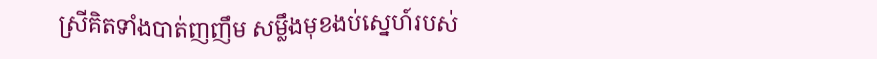ស្រីគិតទាំងបាត់ញញឹម សម្លឹងមុខងប់ស្នេហ៍របស់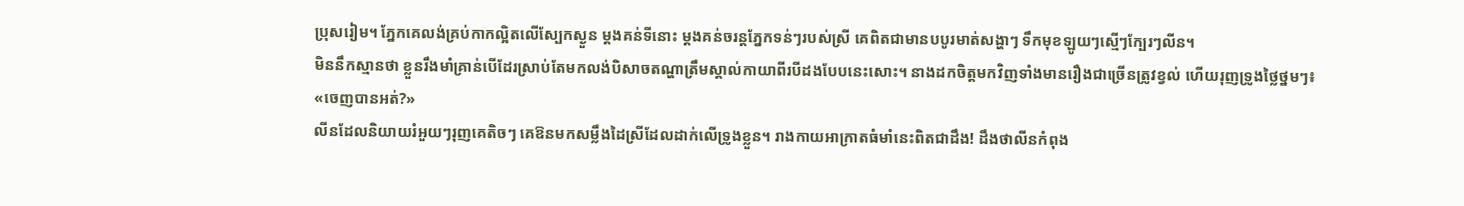ប្រុសរៀម។ ភ្នែកគេលង់គ្រប់កាកល្អិតលើស្បែកស្ងួន ម្តងគន់ទីនោះ ម្តងគន់ចរន្តភ្នែកទន់ៗរបស់ស្រី គេពិតជាមានបបូរមាត់សង្ហាៗ ទឹកមុខឡូយៗស្មើៗក្បែរៗលីន។
មិននឹកស្មានថា ខ្លួនរឹងមាំគ្រាន់បើដែរស្រាប់តែមកលង់បិសាចតណ្ហាត្រឹមស្គាល់កាយាពីរបីដងបែបនេះសោះ។ នាងដកចិត្តមកវិញទាំងមានរឿងជាច្រើនត្រូវខ្វល់ ហើយរុញទ្រូងថ្លៃថ្នមៗ៖
«ចេញបានអត់?»
លីនដែលនិយាយរំអួយៗរុញគេតិចៗ គេឱនមកសម្លឹងដៃស្រីដែលដាក់លើទ្រូងខ្លួន។ រាងកាយអាក្រាតធំមាំនេះពិតជាដឹង! ដឹងថាលីនកំពុង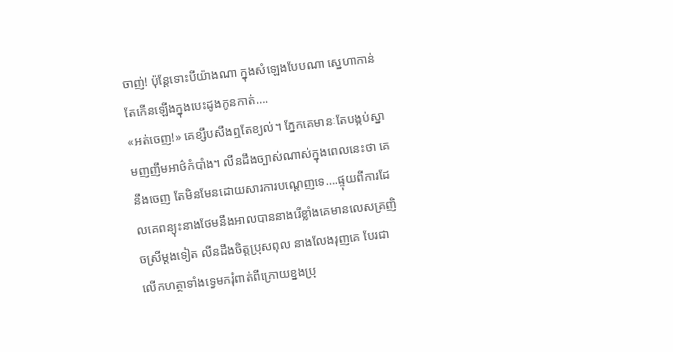ចាញ់! ប៉ុន្តែទោះបីយ៉ាងណា ក្នុងសំឡេងបែបណា ស្នេហាកាន់តែកើនឡើងក្នុងបេះដូងកូនកាត់….
«អត់ចេញ!» គេខ្សឹបសឹងឮតែខ្យល់។ ភ្នែកគេមានៈតែបង្កប់ស្នាមញញឹមអាថ៌កំបាំង។ លីនដឹងច្បាស់ណាស់ក្នុងពេលនេះថា គេនឹងចេញ តែមិនមែនដោយសារការបណ្តេញទេ….ផ្ទុយពីការដែលគេពន្យុះនាងថែមនឹងអាលបាននាងរើខ្លាំងគេមានលេសគ្រញិចស្រីម្តងទៀត លីនដឹងចិត្តប្រុសពុល នាងលែងរុញគេ បែរជាលើកហត្ថាទាំងទ្វេមករុំពាត់ពីក្រោយខ្នងប្រុ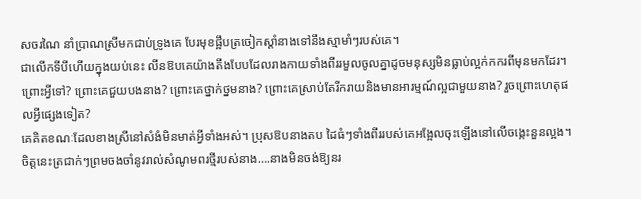សចរណៃ នាំប្រាណស្រីមកជាប់ទ្រូងគេ បែរមុខផ្អឹបត្រចៀកស្ដាំនាងទៅនឹងស្មាមាំៗរបស់គេ។
ជាលើកទីបីហើយក្នុងយប់នេះ លីនឱបគេយ៉ាងតឹងបែបដែលរាងកាយទាំងពីររមួលចូលគ្នាដូចមនុស្សមិនធ្លាប់ល្អក់កករពីមុនមកដែរ។
ព្រោះអ្វីទៅ? ព្រោះគេជួយបងនាង? ព្រោះគេថ្នាក់ថ្នមនាង? ព្រោះគេស្រាប់តែរីករាយនិងមានអារម្មណ៍ល្អជាមួយនាង? រួចព្រោះហេតុផលអ្វីផ្សេងទៀត?
គេគិតខណៈដែលខាងស្រីនៅសំងំមិនមាត់អ្វីទាំងអស់។ ប្រុសឱបនាងតប ដៃធំៗទាំងពីររបស់គេអង្អែលចុះឡើងនៅលើចង្កេះនួនល្អង។
ចិត្តនេះត្រជាក់ៗព្រមចងចាំនូវរាល់សំណូមពរថ្មីរបស់នាង….នាងមិនចង់ឱ្យនរ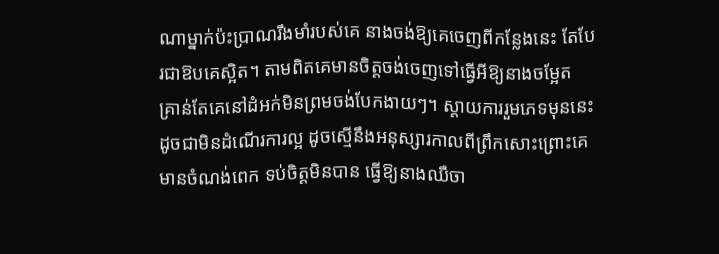ណាម្នាក់ប៉ះប្រាណរឹងមាំរបស់គេ នាងចង់ឱ្យគេចេញពីកន្លែងនេះ តែបែរជាឱបគេស្អិត។ តាមពិតគេមានចិត្តចង់ចេញទៅធ្វើអីឱ្យនាងចម្អែត គ្រាន់តែគេនៅដំអក់មិនព្រមចង់បែកងាយៗ។ ស្តាយការរួមភេទមុននេះ ដូចជាមិនដំណើរការល្អ ដូចស្មើនឹងអនុស្សារកាលពីព្រឹកសោះព្រោះគេមានចំណង់ពេក ទប់ចិត្តមិនបាន ធ្វើឱ្យនាងឈឺចា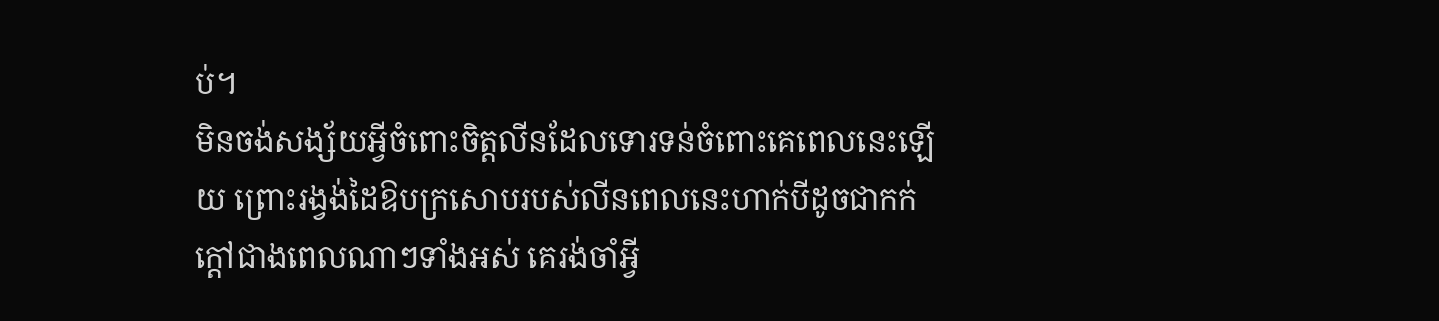ប់។
មិនចង់សង្ស័យអ្វីចំពោះចិត្តលីនដែលទោរទន់ចំពោះគេពេលនេះឡើយ ព្រោះរង្វង់ដៃឱបក្រសោបរបស់លីនពេលនេះហាក់បីដូចជាកក់ក្តៅជាងពេលណាៗទាំងអស់ គេរង់ចាំអ្វី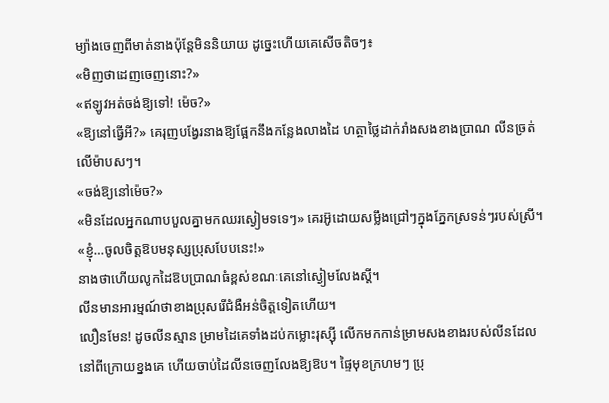ម្យ៉ាងចេញពីមាត់នាងប៉ុន្តែមិននិយាយ ដូច្នេះហើយគេសើចតិចៗ៖
«មិញថាដេញចេញនោះ?»
«ឥឡូវអត់ចង់ឱ្យទៅ! ម៉េច?»
«ឱ្យនៅធ្វើអី?» គេរុញបង្វែរនាងឱ្យផ្អែកនឹងកន្លែងលាងដៃ ហត្ថាថ្លៃដាក់រាំងសងខាងប្រាណ លីនច្រត់លើម៉ាបសៗ។
«ចង់ឱ្យនៅម៉េច?»
«មិនដែលអ្នកណាបបួលគ្នាមកឈរស្ងៀមទទេៗ» គេរអ៊ូដោយសម្លឹងជ្រៅៗក្នុងភ្នែកស្រទន់ៗរបស់ស្រី។
«ខ្ញុំ…ចូលចិត្តឱបមនុស្សប្រុសបែបនេះ!»
នាងថាហើយលូកដៃឱបប្រាណធំខ្ពស់ខណៈគេនៅស្ងៀមលែងស្តី។
លីនមានអារម្មណ៍ថាខាងប្រុសរើជំងឺអន់ចិត្តទៀតហើយ។
លឿនមែន! ដូចលីនស្មាន ម្រាមដៃគេទាំងដប់កម្លោះរុស្ស៊ី លើកមកកាន់ម្រាមសងខាងរបស់លីនដែលនៅពីក្រោយខ្នងគេ ហើយចាប់ដៃលីនចេញលែងឱ្យឱប។ ផ្ទៃមុខក្រហមៗ ប្រុ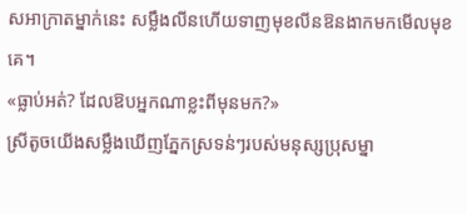សអាក្រាតម្នាក់នេះ សម្លឹងលីនហើយទាញមុខលីនឱនងាកមកមើលមុខគេ។
«ធ្លាប់អត់? ដែលឱបអ្នកណាខ្លះពីមុនមក?»
ស្រីតូចយើងសម្លឹងឃើញភ្នែកស្រទន់ៗរបស់មនុស្សប្រុសម្នា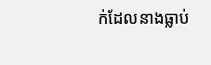ក់ដែលនាងធ្លាប់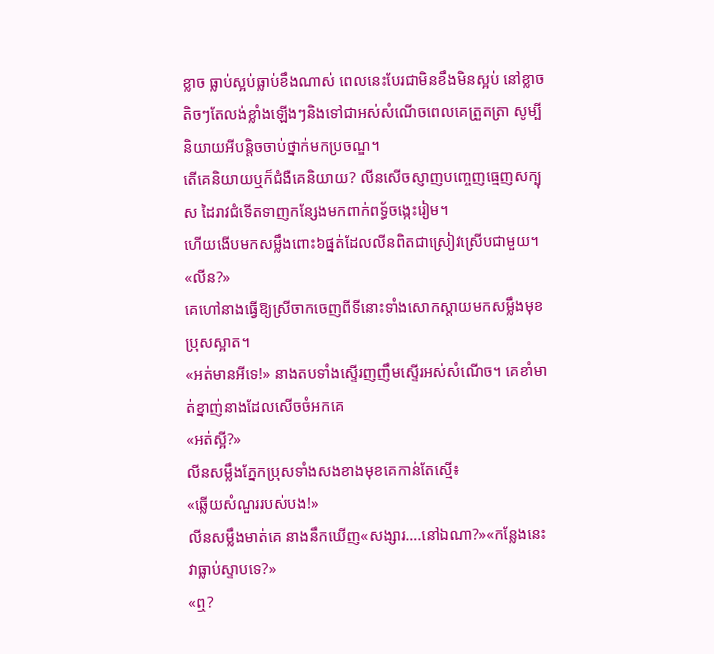ខ្លាច ធ្លាប់ស្អប់ធ្លាប់ខឹងណាស់ ពេលនេះបែរជាមិនខឹងមិនស្អប់ នៅខ្លាចតិចៗតែលង់ខ្លាំងឡើងៗនិងទៅជាអស់សំណើចពេលគេត្រួតត្រា សូម្បីនិយាយអីបន្តិចចាប់ថ្នាក់មកប្រចណ្ឌ។
តើគេនិយាយឬក៏ជំងឺគេនិយាយ? លីនសើចស្ញាញបញ្ចេញធ្មេញសក្បុស ដៃរាវជំទើតទាញកន្សែងមកពាក់ពទ្ធ័ចង្កេះរៀម។
ហើយងើបមកសម្លឹងពោះ៦ផ្នត់ដែលលីនពិតជាស្រៀវស្រើបជាមួយ។
«លីន?»
គេហៅនាងធ្វើឱ្យស្រីចាកចេញពីទីនោះទាំងសោកស្ដាយមកសម្លឹងមុខប្រុសស្អាត។
«អត់មានអីទេ!» នាងតបទាំងស្ទើរញញឹមស្ទើរអស់សំណើច។ គេខាំមាត់ខ្នាញ់នាងដែលសើចចំអកគេ
«អត់ស្អី?»
លីនសម្លឹងភ្នែកប្រុសទាំងសងខាងមុខគេកាន់តែស្មើ៖
«ឆ្លើយសំណួររបស់បង!»
លីនសម្លឹងមាត់គេ នាងនឹកឃើញ«សង្សារ….នៅឯណា?»«កន្លែងនេះវាធ្លាប់ស្ទាបទេ?»
«ឮ?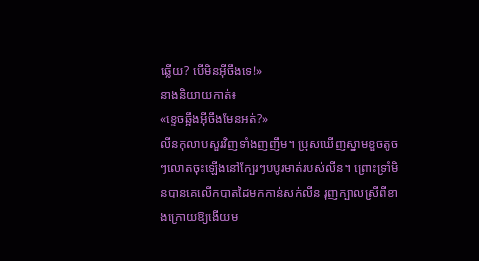ឆ្លើយ? បើមិនអ៊ីចឹងទេ!»
នាងនិយាយកាត់៖
«ខ្ទេចឆ្អឹងអ៊ីចឹងមែនអត់?»
លីនកុលាបសួរវិញទាំងញញឹម។ ប្រុសឃើញស្នាមខួចតូចៗលោតចុះឡើងនៅក្បែរៗបបូរមាត់របស់លីន។ ព្រោះទ្រាំមិនបានគេលើកបាតដៃមកកាន់សក់លីន រុញក្បាលស្រីពីខាងក្រោយឱ្យងើយម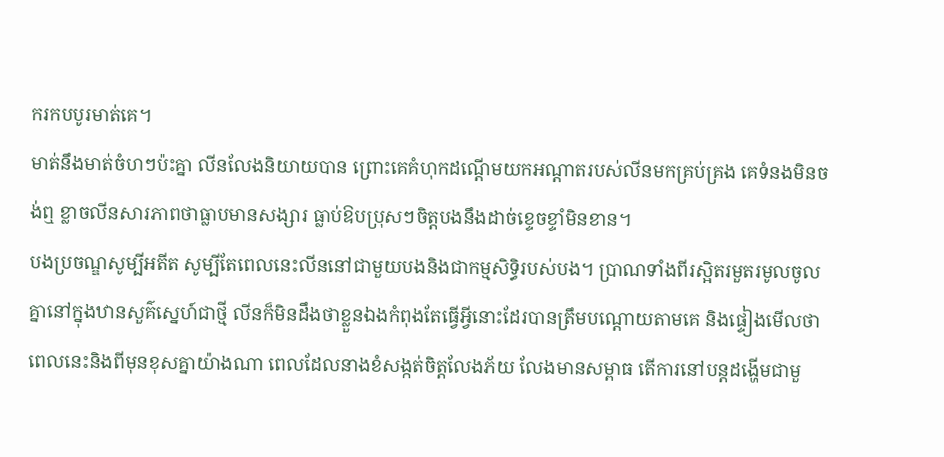ករកបបូរមាត់គេ។
មាត់នឹងមាត់ចំហៗប៉ះគ្នា លីនលែងនិយាយបាន ព្រោះគេគំហុកដណ្ដើមយកអណ្ដាតរបស់លីនមកគ្រប់គ្រង គេទំនងមិនចង់ឮ ខ្លាចលីនសារភាពថាធ្លាបមានសង្សារ ធ្លាប់ឱបប្រុសៗចិត្តបងនឹងដាច់ខ្ទេចខ្ទាំមិនខាន។
បងប្រចណ្ឌសូម្បីអតីត សូម្បីតែពេលនេះលីននៅជាមួយបងនិងជាកម្មសិទ្ធិរបស់បង។ ប្រាណទាំងពីរស្អិតរមួតរមូលចូលគ្នានៅក្នុងឋានសួគ៌ស្នេហ៍ជាថ្មី លីនក៏មិនដឹងថាខ្លួនឯងកំពុងតែធ្វើអ្វីនោះដែរបានត្រឹមបណ្តោយតាមគេ និងផ្ទៀងមើលថាពេលនេះនិងពីមុនខុសគ្នាយ៉ាងណា ពេលដែលនាងខំសង្កត់ចិត្តលែងភ័យ លែងមានសម្ពាធ តើការនៅបន្តដង្ហើមជាមួ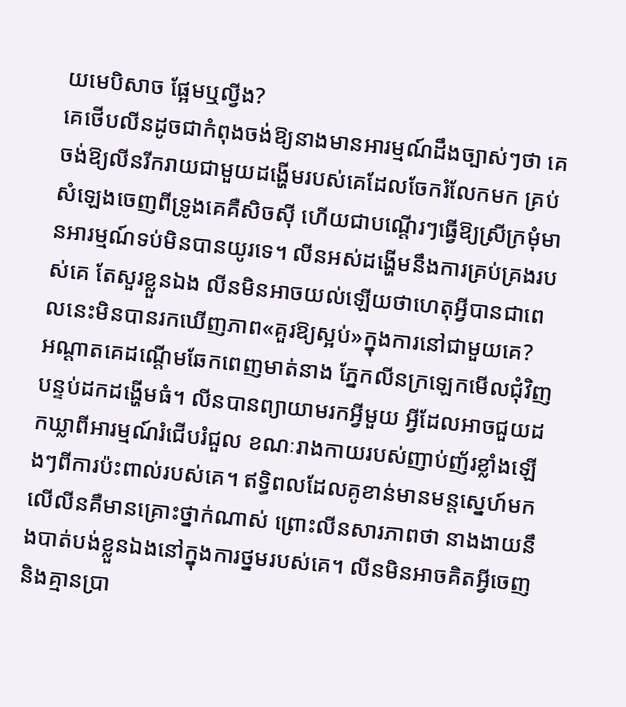យមេបិសាច ផ្អែមឬល្វីង?
គេថើបលីនដូចជាកំពុងចង់ឱ្យនាងមានអារម្មណ៍ដឹងច្បាស់ៗថា គេចង់ឱ្យលីនរីករាយជាមួយដង្ហើមរបស់គេដែលចែករំលែកមក គ្រប់សំឡេងចេញពីទ្រូងគេគឺសិចស៊ី ហើយជាបណ្តើរៗធ្វើឱ្យស្រីក្រមុំមានអារម្មណ៍ទប់មិនបានយូរទេ។ លីនអស់ដង្ហើមនឹងការគ្រប់គ្រងរបស់គេ តែសួរខ្លួនឯង លីនមិនអាចយល់ឡើយថាហេតុអ្វីបានជាពេលនេះមិនបានរកឃើញភាព«គួរឱ្យស្អប់»ក្នុងការនៅជាមួយគេ?
អណ្តាតគេដណ្តើមឆែកពេញមាត់នាង ភ្នែកលីនក្រឡេកមើលជុំវិញបន្ទប់ដកដង្ហើមធំ។ លីនបានព្យាយាមរកអ្វីមួយ អ្វីដែលអាចជួយដកឃ្លាពីអារម្មណ៍រំជើបរំជួល ខណៈរាងកាយរបស់ញាប់ញ័រខ្លាំងឡើងៗពីការប៉ះពាល់របស់គេ។ ឥទ្ធិពលដែលគូខាន់មានមន្តស្នេហ៍មកលើលីនគឺមានគ្រោះថ្នាក់ណាស់ ព្រោះលីនសារភាពថា នាងងាយនឹងបាត់បង់ខ្លួនឯងនៅក្នុងការថ្នមរបស់គេ។ លីនមិនអាចគិតអ្វីចេញ និងគ្មានប្រា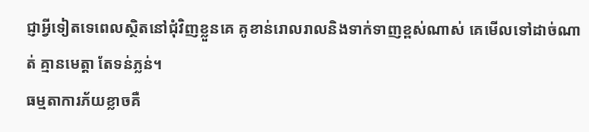ជ្ញាអ្វីទៀតទេពេលស្ថិតនៅជុំវិញខ្លួនគេ គូខាន់រោលរាលនិងទាក់ទាញខ្ពស់ណាស់ គេមើលទៅដាច់ណាត់ គ្មានមេត្តា តែទន់ភ្លន់។
ធម្មតាការភ័យខ្លាចគឺ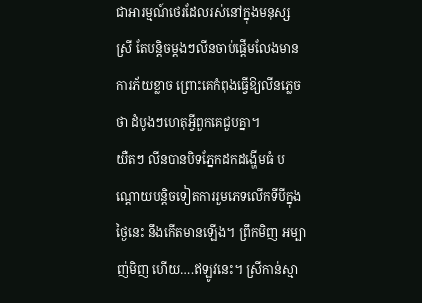ជាអារម្មណ៍ថេរដែលរស់នៅក្នុងមនុស្សស្រី តែបន្តិចម្ដងៗលីនចាប់ផ្ដើមលែងមានការភ័យខ្លាច ព្រោះគេកំពុងធ្វើឱ្យលីនភ្លេចថា ដំបូងៗហេតុអ្វីពួកគេជួបគ្នា។
យឺតៗ លីនបានបិទភ្នែកដកដង្ហើមធំ បណ្តោយបន្តិចទៀតការរួមភេទលើកទីបីក្នុងថ្ងៃនេះ នឹងកើតមានឡើង។ ព្រឹកមិញ អម្បាញ់មិញ ហើយ….ឥឡូវនេះ។ ស្រីកាន់ស្មា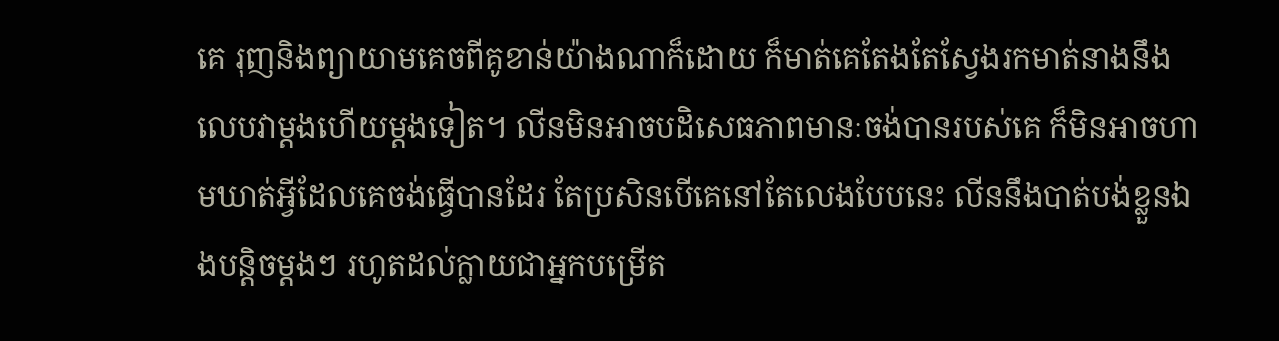គេ រុញនិងព្យាយាមគេចពីគូខាន់យ៉ាងណាក៏ដោយ ក៏មាត់គេតែងតែស្វែងរកមាត់នាងនឹងលេបវាម្តងហើយម្តងទៀត។ លីនមិនអាចបដិសេធភាពមានៈចង់បានរបស់គេ ក៏មិនអាចហាមឃាត់អ្វីដែលគេចង់ធ្វើបានដែរ តែប្រសិនបើគេនៅតែលេងបែបនេះ លីននឹងបាត់បង់ខ្លួនឯងបន្តិចម្តងៗ រហូតដល់ក្លាយជាអ្នកបម្រើត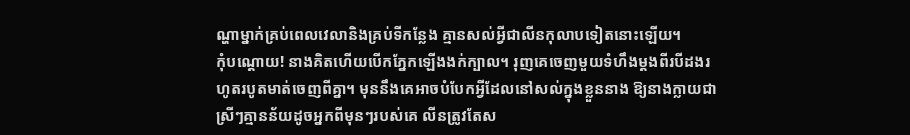ណ្ហាម្នាក់គ្រប់ពេលវេលានិងគ្រប់ទីកន្លែង គ្មានសល់អ្វីជាលីនកុលាបទៀតនោះឡើយ។
កុំបណ្តោយ! នាងគិតហើយបើកភ្នែកឡើងងក់ក្បាល។ រុញគេចេញមួយទំហឹងម្តងពីរបីដងរហូតរបូតមាត់ចេញពីគ្នា។ មុននឹងគេអាចបំបែកអ្វីដែលនៅសល់ក្នុងខ្លួននាង ឱ្យនាងក្លាយជាស្រីៗគ្មានន័យដូចអ្នកពីមុនៗរបស់គេ លីនត្រូវតែស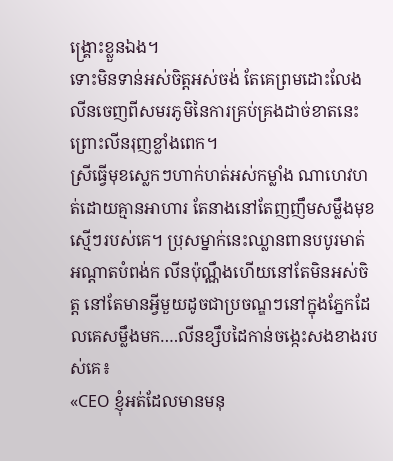ង្គ្រោះខ្លួនឯង។
ទោះមិនទាន់អស់ចិត្តអស់ចង់ តែគេព្រមដោះលែងលីនចេញពីសមរភូមិនៃការគ្រប់គ្រងដាច់ខាតនេះ ព្រោះលីនរុញខ្លាំងពេក។
ស្រីធ្វើមុខស្លេកៗហាក់ហត់អស់កម្លាំង ណាហេវហត់ដោយគ្មានអាហារ តែនាងនៅតែញញឹមសម្លឹងមុខស្មើៗរបស់គេ។ ប្រុសម្នាក់នេះឈ្លានពានបបូរមាត់ អណ្តាតបំពង់ក លីនប៉ុណ្ណឹងហើយនៅតែមិនអស់ចិត្ត នៅតែមានអ្វីមួយដូចជាប្រចណ្ឌៗនៅក្នុងភ្នែកដែលគេសម្លឹងមក….លីនខ្សឹបដៃកាន់ចង្កេះសងខាងរបស់គេ៖
«CEO ខ្ញុំអត់ដែលមានមនុ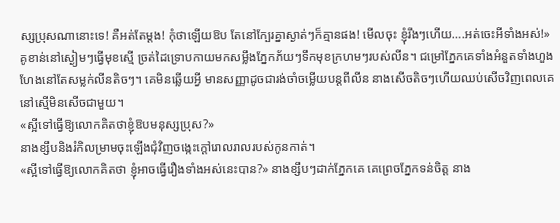ស្សប្រុសណានោះទេ! គឺអត់តែម្តង! កុំថាឡើយឱប តែនៅក្បែរគ្នាស្ងាត់ៗក៏គ្មានផង! មើលចុះ ខ្ញុំរឹងៗហើយ….អត់ចេះអីទាំងអស់!»
គូខាន់នៅស្ងៀមៗធ្វើមុខស្មើ ច្រត់ដៃទ្រោបកាយមកសម្លឹងភ្នែកភ័យៗទឹកមុខក្រហមៗរបស់លីន។ ជម្រៅភ្នែកគេទាំងអំនួតទាំងហួងហែងនៅតែសម្លក់លីនតិចៗ។ គេមិនឆ្លើយអ្វី មានសញ្ញាដូចជារង់ចាំចម្លើយបន្តពីលីន នាងសើចតិចៗហើយឈប់សើចវិញពេលគេនៅស្មើមិនសើចជាមួយ។
«ស្អីទៅធ្វើឱ្យលោកគិតថាខ្ញុំឱបមនុស្សប្រុស?»
នាងខ្សឹបនិងរំកិលម្រាមចុះឡើងជុំវិញចង្កេះក្តៅរោលរាលរបស់កូនកាត់។
«ស្អីទៅធ្វើឱ្យលោកគិតថា ខ្ញុំអាចធ្វើរឿងទាំងអស់នេះបាន?» នាងខ្សឹបៗដាក់ភ្នែកគេ គេព្រេចភ្នែកទន់ចិត្ត នាង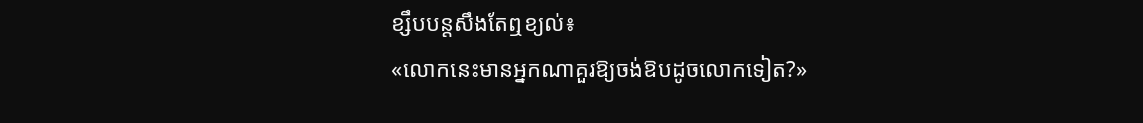ខ្សឹបបន្តសឹងតែឮខ្យល់៖
«លោកនេះមានអ្នកណាគួរឱ្យចង់ឱបដូចលោកទៀត?»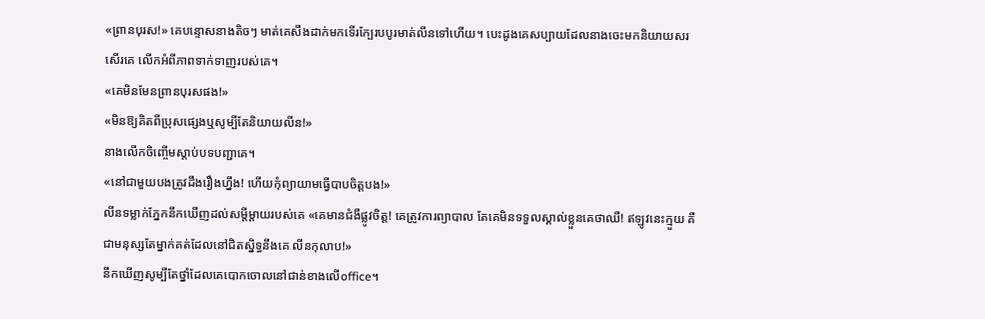«ព្រានបុរស!» គេបន្ទោសនាងតិចៗ មាត់គេសឹងដាក់មកទើរក្បែរបបូរមាត់លីនទៅហើយ។ បេះដូងគេសប្បាយដែលនាងចេះមកនិយាយសរសើរគេ លើកអំពីភាពទាក់ទាញរបស់គេ។
«គេមិនមែនព្រានបុរសផង!»
«មិនឱ្យគិតពីប្រុសផ្សេងឬសូម្បីតែនិយាយលីន!»
នាងលើកចិញ្ចើមស្តាប់បទបញ្ជាគេ។
«នៅជាមួយបងត្រូវដឹងរឿងហ្នឹង! ហើយកុំព្យាយាមធ្វើបាបចិត្តបង!»
លីនទម្លាក់ភ្នែកនឹកឃើញដល់សម្តីម្តាយរបស់គេ «គេមានជំងឺផ្លូវចិត្ត! គេត្រូវការព្យាបាល តែគេមិនទទួលស្គាល់ខ្លួនគេថាឈឺ! ឥឡូវនេះក្មួយ គឺជាមនុស្សតែម្នាក់គត់ដែលនៅជិតស្និទ្ធនឹងគេ លីនកុលាប!»
នឹកឃើញសូម្បីតែថ្នាំដែលគេបោកចោលនៅជាន់ខាងលើoffice។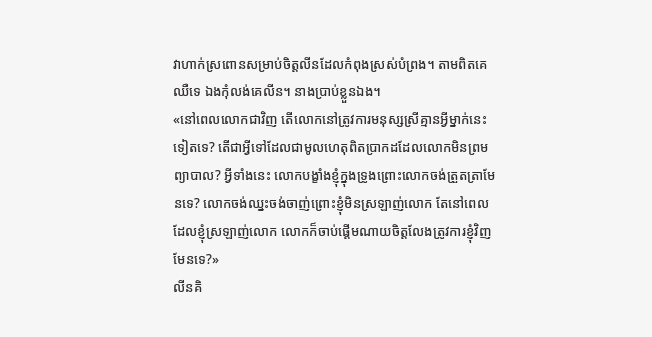វាហាក់ស្រពោនសម្រាប់ចិត្តលីនដែលកំពុងស្រស់បំព្រង។ តាមពិតគេឈឺទេ ឯងកុំលង់គេលីន។ នាងប្រាប់ខ្លួនឯង។
«នៅពេលលោកជាវិញ តើលោកនៅត្រូវការមនុស្សស្រីគ្មានអ្វីម្នាក់នេះទៀតទេ? តើជាអ្វីទៅដែលជាមូលហេតុពិតប្រាកដដែលលោកមិនព្រមព្យាបាល? អ្វីទាំងនេះ លោកបង្ខាំងខ្ញុំក្នុងទ្រូងព្រោះលោកចង់ត្រួតត្រាមែនទេ? លោកចង់ឈ្នះចង់ចាញ់ព្រោះខ្ញុំមិនស្រឡាញ់លោក តែនៅពេលដែលខ្ញុំស្រឡាញ់លោក លោកក៏ចាប់ផ្ដើមណាយចិត្តលែងត្រូវការខ្ញុំវិញមែនទេ?»
លីនគិ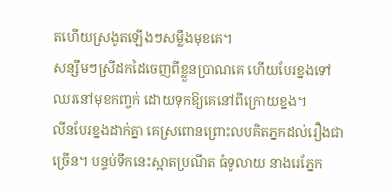តហើយស្រងូតឡើងៗសម្លឹងមុខគេ។
សន្សឹមៗស្រីដកដៃចេញពីខ្លួនប្រាណគេ ហើយបែរខ្នងទៅឈរនៅមុខកញ្ចក់ ដោយទុកឱ្យគេនៅពីក្រោយខ្នង។
លីនបែរខ្នងដាក់គ្នា គេស្រពោនព្រោះលបគិតភ្នកដល់រឿងជាច្រើន។ បន្ទប់ទឹកនេះស្អាតប្រណីត ធំទូលាយ នាងរេភ្នែក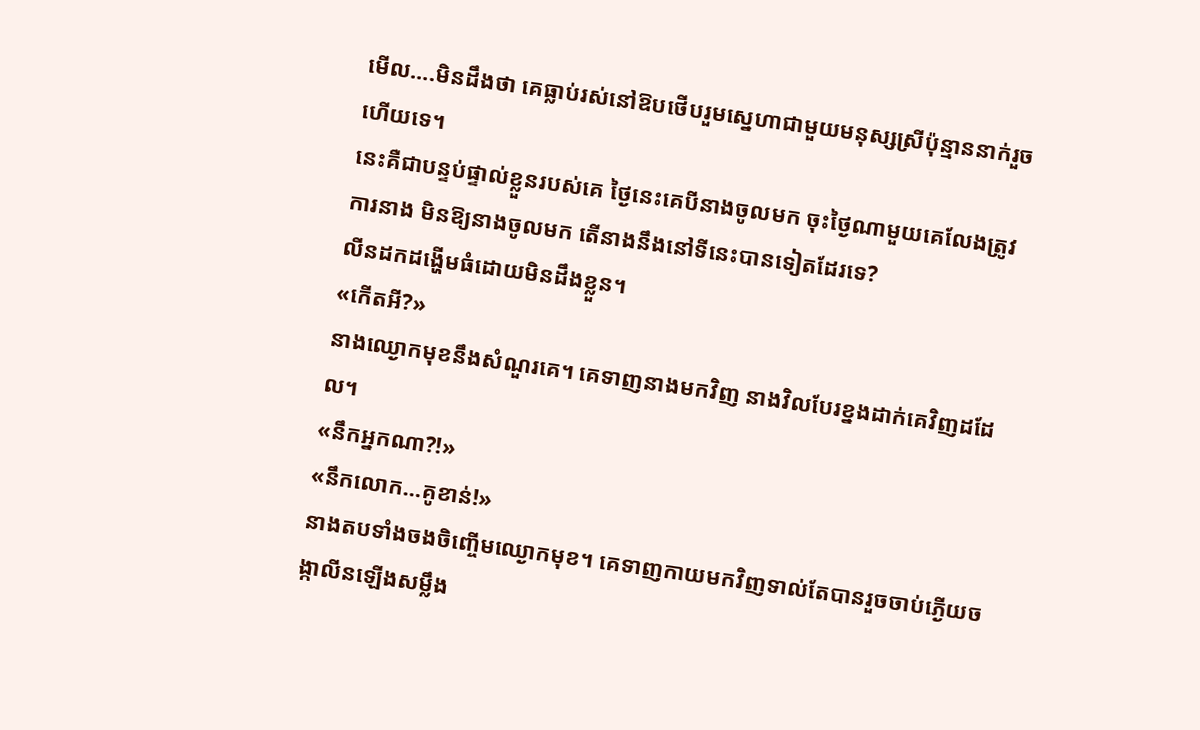មើល….មិនដឹងថា គេធ្លាប់រស់នៅឱបថើបរួមស្នេហាជាមួយមនុស្សស្រីប៉ុន្មាននាក់រួចហើយទេ។
នេះគឺជាបន្ទប់ផ្ទាល់ខ្លួនរបស់គេ ថ្ងៃនេះគេបីនាងចូលមក ចុះថ្ងៃណាមួយគេលែងត្រូវការនាង មិនឱ្យនាងចូលមក តើនាងនឹងនៅទីនេះបានទៀតដែរទេ?
លីនដកដង្ហើមធំដោយមិនដឹងខ្លួន។
«កើតអី?»
នាងឈ្ងោកមុខនឹងសំណួរគេ។ គេទាញនាងមកវិញ នាងវិលបែរខ្នងដាក់គេវិញដដែល។
«នឹកអ្នកណា?!»
«នឹកលោក…គូខាន់!»
នាងតបទាំងចងចិញ្ចើមឈ្ងោកមុខ។ គេទាញកាយមកវិញទាល់តែបានរួចចាប់ភ្ងើយចង្កាលីនឡើងសម្លឹង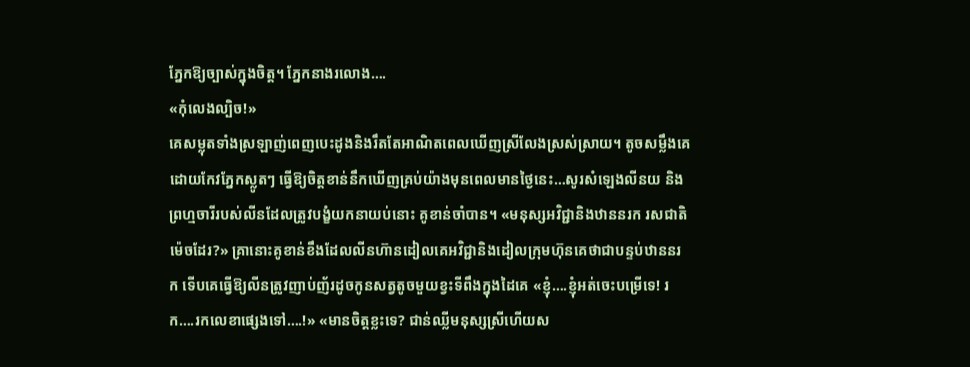ភ្នែកឱ្យច្បាស់ក្នុងចិត្ត។ ភ្នែកនាងរលោង….
«កុំលេងល្បិច!»
គេសម្លុតទាំងស្រឡាញ់ពេញបេះដូងនិងរឹតតែអាណិតពេលឃើញស្រីលែងស្រស់ស្រាយ។ តូចសម្លឹងគេដោយកែវភ្នែកស្លូតៗ ធ្វើឱ្យចិត្តខាន់នឹកឃើញគ្រប់យ៉ាងមុនពេលមានថ្ងៃនេះ…សូរសំឡេងលីនយ និងព្រហ្មចារីរបស់លីនដែលត្រូវបង្ខំយកនាយប់នោះ គូខាន់ចាំបាន។ «មនុស្សអវិជ្ជានិងឋាននរក រសជាតិម៉េចដែរ?» គ្រានោះគូខាន់ខឹងដែលលីនហ៊ានដៀលគេអវិជ្ជានិងដៀលក្រុមហ៊ុនគេថាជាបន្ទប់ឋាននរក ទើបគេធ្វើឱ្យលីនត្រូវញាប់ញ័រដូចកូនសត្វតូចមួយខ្វះទីពឹងក្នុងដៃគេ «ខ្ញុំ….ខ្ញុំអត់ចេះបម្រើទេ! រក….រកលេខាផ្សេងទៅ….!» «មានចិត្តខ្លះទេ? ជាន់ឈ្លីមនុស្សស្រីហើយស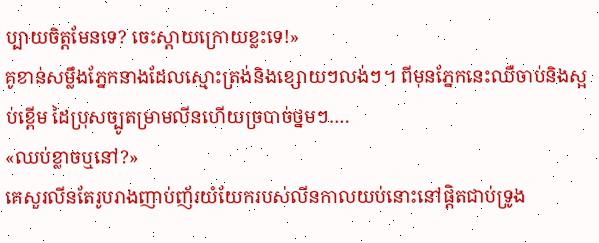ប្បាយចិត្តមែនទេ? ចេះស្តាយក្រោយខ្លះទេ!»
គូខាន់សម្លឹងភ្នែកនាងដែលស្មោះត្រង់និងខ្សោយៗលង់ៗ។ ពីមុនភ្នែកនេះឈឺចាប់និងស្អប់ខ្ពើម ដៃប្រុសច្បូតម្រាមលីនហើយច្របាច់ថ្នមៗ….
«ឈប់ខ្លាចឬនៅ?»
គេសួរលីនតែរូបរាងញាប់ញ័រយំយែករបស់លីនកាលយប់នោះនៅផ្តិតជាប់ទ្រូង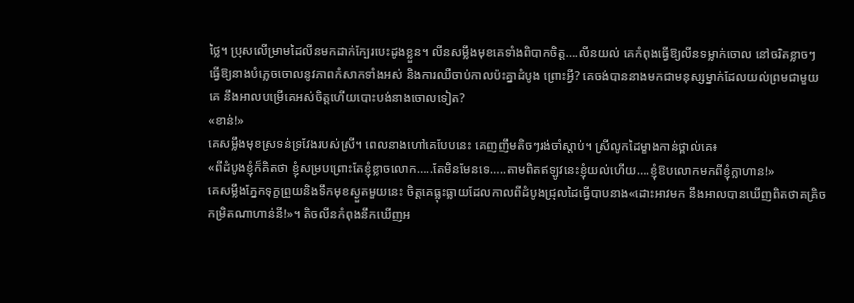ថ្លៃ។ ប្រុសលើម្រាមដៃលីនមកដាក់ក្បែរបេះដូងខ្លួន។ លីនសម្លឹងមុខគេទាំងពិបាកចិត្ត….លីនយល់ គេកំពុងធ្វើឱ្យលីនទម្លាក់ចោល នៅចរិតខ្លាចៗ ធ្វើឱ្យនាងបំភ្លេចចោលនូវភាពកំសាកទាំងអស់ និងការឈឺចាប់កាលប៉ះគ្នាដំបូង ព្រោះអ្វី? គេចង់បាននាងមកជាមនុស្សម្នាក់ដែលយល់ព្រមជាមួយគេ នឹងអាលបម្រើគេអស់ចិត្តហើយបោះបង់នាងចោលទៀត?
«ខាន់!»
គេសម្លឹងមុខស្រទន់ទ្រវែងរបស់ស្រី។ ពេលនាងហៅគេបែបនេះ គេញញឹមតិចៗរង់ចាំស្តាប់។ ស្រីលូកដៃម្ខាងកាន់ថ្ពាល់គេ៖
«ពីដំបូងខ្ញុំក៏គិតថា ខ្ញុំសម្របព្រោះតែខ្ញុំខ្លាចលោក…..តែមិនមែនទេ…..តាមពិតឥឡូវនេះខ្ញុំយល់ហើយ….ខ្ញុំឱបលោកមកពីខ្ញុំក្លាហាន!»
គេសម្លឹងភ្នែកទុក្ខព្រួយនិងទឹកមុខស្ងួតមួយនេះ ចិត្តគេធ្លុះធ្លាយដែលកាលពីដំបូងជ្រុលដៃធ្វើបាបនាង«ដោះអាវមក នឹងអាលបានឃើញពិតថាគគ្រិចកម្រិតណាហាន់នី!»។ តិចលីនកំពុងនឹកឃើញអ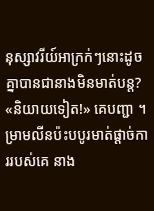នុស្សាវរីយ៍អាក្រក់ៗនោះដូចគ្នាបានជានាងមិនមាត់បន្ត?
«និយាយទៀត!» គេបញ្ជា ។
ម្រាមលីនប៉ះបបូរមាត់ផ្តាច់ការរបស់គេ នាង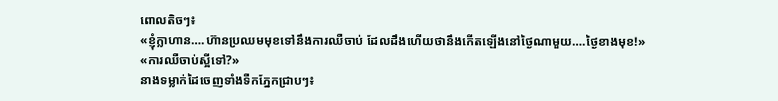ពោលតិចៗ៖
«ខ្ញុំក្លាហាន….ហ៊ានប្រឈមមុខទៅនឹងការឈឺចាប់ ដែលដឹងហើយថានឹងកើតឡើងនៅថ្ងៃណាមួយ….ថ្ងៃខាងមុខ!»
«ការឈឺចាប់ស្អីទៅ?»
នាងទម្លាក់ដៃចេញទាំងទឺកភ្នែកជ្រាបៗ៖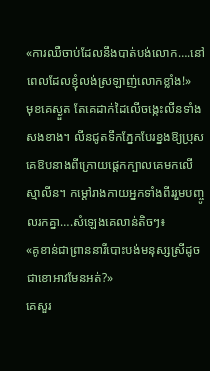«ការឈឺចាប់ដែលនឹងបាត់បង់លោក….នៅពេលដែលខ្ញុំលង់ស្រឡាញ់លោកខ្លាំង!»
មុខគេស្ងួត តែគេដាក់ដៃលើចង្កេះលីនទាំងសងខាង។ លីនជូតទឹកភ្នែកបែរខ្នងឱ្យប្រុស គេឱបនាងពីក្រោយផ្តេកក្បាលគេមកលើស្មាលីន។ កម្ដៅរាងកាយអ្នកទាំងពីររួមបញ្ចូលរកគ្នា….សំឡេងគេលាន់តិចៗ៖
«គូខាន់ជាព្រាននារីបោះបង់មនុស្សស្រីដូចជាខោអាវមែនអត់?»
គេសួរ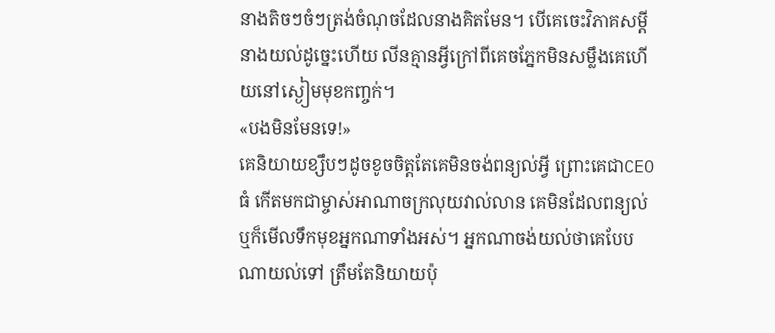នាងតិចៗចំៗត្រង់ចំណុចដែលនាងគិតមែន។ បើគេចេះវិភាគសម្តីនាងយល់ដូច្នេះហើយ លីនគ្មានអ្វីក្រៅពីគេចភ្នែកមិនសម្លឹងគេហើយនៅស្ងៀមមុខកញ្ចក់។
«បងមិនមែនទេ!»
គេនិយាយខ្សឹបៗដូចខូចចិត្តតែគេមិនចង់ពន្យល់អ្វី ព្រោះគេជាCEOធំ កើតមកជាម្ចាស់អាណាចក្រលុយវាល់លាន គេមិនដែលពន្យល់ឬក៏មើលទឹកមុខអ្នកណាទាំងអស់។ អ្នកណាចង់យល់ថាគេបែបណាយល់ទៅ ត្រឹមតែនិយាយប៉ុ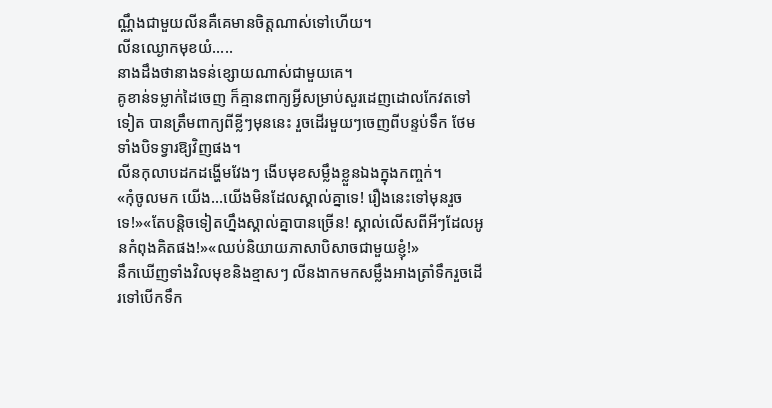ណ្ណឹងជាមួយលីនគឺគេមានចិត្តណាស់ទៅហើយ។
លីនឈ្ងោកមុខយំ…..
នាងដឹងថានាងទន់ខ្សោយណាស់ជាមួយគេ។
គូខាន់ទម្លាក់ដៃចេញ ក៏គ្មានពាក្យអ្វីសម្រាប់សួរដេញដោលកែវតទៅទៀត បានត្រឹមពាក្យពីខ្លីៗមុននេះ រួចដើរមួយៗចេញពីបន្ទប់ទឹក ថែមទាំងបិទទ្វារឱ្យវិញផង។
លីនកុលាបដកដង្ហើមវែងៗ ងើបមុខសម្លឹងខ្លួនឯងក្នុងកញ្ចក់។
«កុំចូលមក យើង…យើងមិនដែលស្គាល់គ្នាទេ! រឿងនេះទៅមុនរួចទេ!»«តែបន្តិចទៀតហ្នឹងស្គាល់គ្នាបានច្រើន! ស្គាល់លើសពីអីៗដែលអូនកំពុងគិតផង!»«ឈប់និយាយភាសាបិសាចជាមួយខ្ញុំ!»
នឹកឃើញទាំងវិលមុខនិងខ្មាសៗ លីនងាកមកសម្លឹងអាងត្រាំទឹករួចដើរទៅបើកទឹក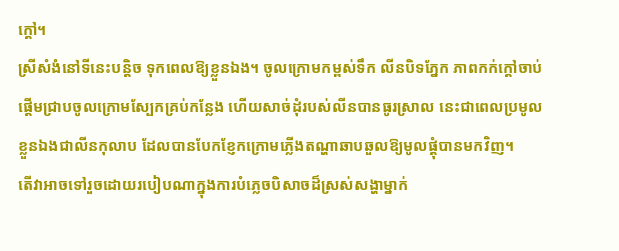ក្ដៅ។
ស្រីសំងំនៅទីនេះបន្តិច ទុកពេលឱ្យខ្លួនឯង។ ចូលក្រោមកម្ពស់ទឹក លីនបិទភ្នែក ភាពកក់ក្តៅចាប់ផ្តើមជ្រាបចូលក្រោមស្បែកគ្រប់កន្លែង ហើយសាច់ដុំរបស់លីនបានធូរស្រាល នេះជាពេលប្រមូលខ្លួនឯងជាលីនកុលាប ដែលបានបែកខ្ញែកក្រោមភ្លើងតណ្ហាឆាបឆួលឱ្យមូលផ្តុំបានមកវិញ។
តើវាអាចទៅរួចដោយរបៀបណាក្នុងការបំភ្លេចបិសាចដ៏ស្រស់សង្ហាម្នាក់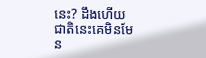នេះ? ដឹងហើយ ជាតិនេះគេមិនមែន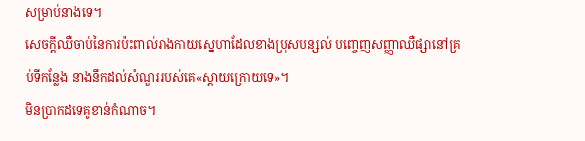សម្រាប់នាងទេ។
សេចក្ដីឈឺចាប់នៃការប៉ះពាល់រាងកាយស្នេហាដែលខាងប្រុសបន្សល់ បញ្ចេញសញ្ញាឈឺផ្សានៅគ្រប់ទីកន្លែង នាងនឹកដល់សំណួររបស់គេ«ស្ដាយក្រោយទេ»។
មិនប្រាកដទេគូខាន់កំណាច។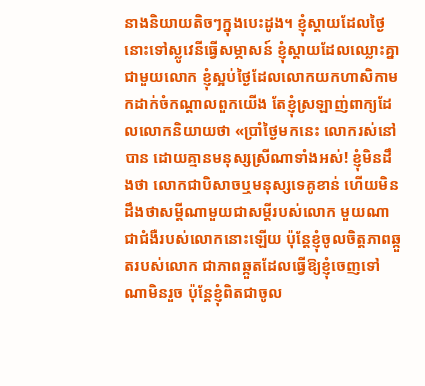នាងនិយាយតិចៗក្នុងបេះដូង។ ខ្ញុំស្ដាយដែលថ្ងៃនោះទៅស្លូវេនីធ្វើសម្ភាសន៍ ខ្ញុំស្តាយដែលឈ្លោះគ្នាជាមួយលោក ខ្ញុំស្អប់ថ្ងៃដែលលោកយកហាសិកាមកដាក់ចំកណ្តាលពួកយើង តែខ្ញុំស្រឡាញ់ពាក្យដែលលោកនិយាយថា «ប្រាំថ្ងៃមកនេះ លោករស់នៅបាន ដោយគ្មានមនុស្សស្រីណាទាំងអស់! ខ្ញុំមិនដឹងថា លោកជាបិសាចឬមនុស្សទេគូខាន់ ហើយមិនដឹងថាសម្ដីណាមួយជាសម្តីរបស់លោក មួយណាជាជំងឺរបស់លោកនោះឡើយ ប៉ុន្តែខ្ញុំចូលចិត្តភាពឆ្កួតរបស់លោក ជាភាពឆ្កួតដែលធ្វើឱ្យខ្ញុំចេញទៅណាមិនរួច ប៉ុន្តែខ្ញុំពិតជាចូល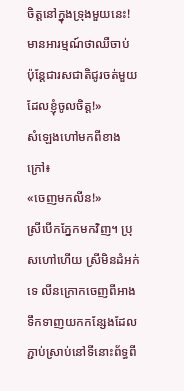ចិត្តនៅក្នុងទ្រុងមួយនេះ! មានអារម្មណ៍ថាឈឺចាប់ ប៉ុន្តែជារសជាតិជូរចត់មួយដែលខ្ញុំចូលចិត្ត!»
សំឡេងហៅមកពីខាងក្រៅ៖
«ចេញមកលីន!»
ស្រីបើកភ្នែកមកវិញ។ ប្រុសហៅហើយ ស្រីមិនដំអក់ទេ លីនក្រោកចេញពីអាងទឹកទាញយកកន្សែងដែលភ្ជាប់ស្រាប់នៅទីនោះព័ទ្ធពី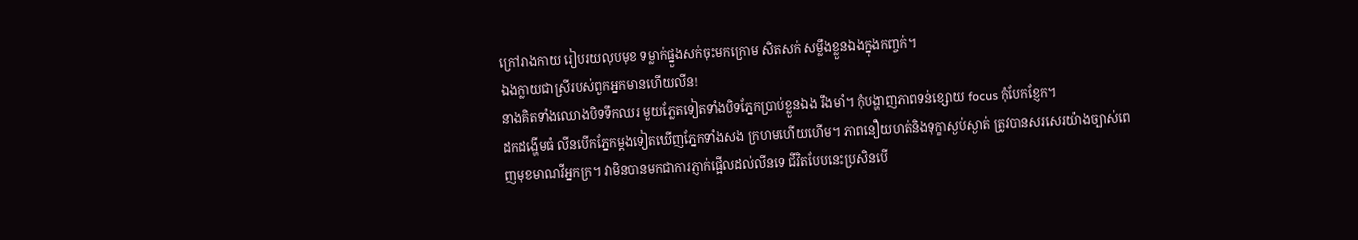ក្រៅរាងកាយ រៀបរយលុបមុខ ទម្លាក់ផ្នួងសក់ចុះមកក្រោម សិតសក់ សម្លឹងខ្លួនឯងក្នុងកញ្ចក់។
ឯងក្លាយជាស្រីរបស់ពួកអ្នកមានហើយលីន!
នាងគិតទាំងឈោងបិទទឹកឈរ មួយភ្លែតទៀតទាំងបិទភ្នែកប្រាប់ខ្លួនឯង រឹងមាំ។ កុំបង្ហាញភាពទន់ខ្សោយ focus កុំបែកខ្ញែក។
ដកដង្ហើមធំ លីនបើកភ្នែកម្តងទៀតឃើញភ្នែកទាំងសង ក្រហមហើយហើម។ ភាពនឿយហត់និងទុក្ខាស្ងប់ស្ងាត់ ត្រូវបានសរសេរយ៉ាងច្បាស់ពេញមុខមាណវីអ្នកក្រ។ វាមិនបានមកជាការភ្ញាក់ផ្អើលដល់លីនទេ ជីវិតបែបនេះប្រសិនបើ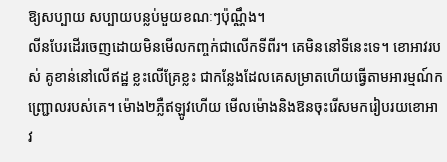ឱ្យសប្បាយ សប្បាយបន្លប់មួយខណៈៗប៉ុណ្ណឹង។
លីនបែរដើរចេញដោយមិនមើលកញ្ចក់ជាលើកទីពីរ។ គេមិននៅទីនេះទេ។ ខោអាវរបស់ គូខាន់នៅលើឥដ្ឋ ខ្លះលើគ្រែខ្លះ ជាកន្លែងដែលគេសម្រាតហើយធ្វើតាមអារម្មណ៍កញ្ជ្រោលរបស់គេ។ ម៉ោង២ភ្លឺឥឡូវហើយ មើលម៉ោងនិងឱនចុះរើសមករៀបរយខោអាវ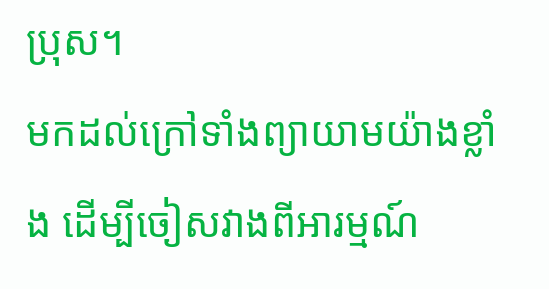ប្រុស។
មកដល់ក្រៅទាំងព្យាយាមយ៉ាងខ្លាំង ដើម្បីចៀសវាងពីអារម្មណ៍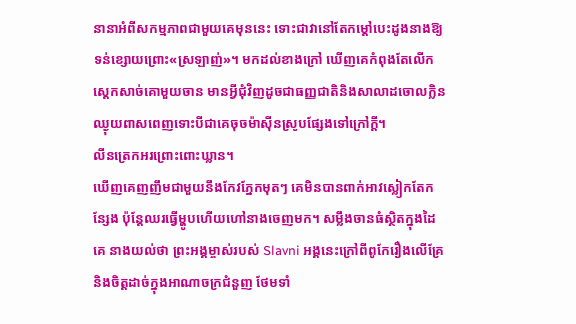នានាអំពីសកម្មភាពជាមួយគេមុននេះ ទោះជាវានៅតែកម្ដៅបេះដូងនាងឱ្យទន់ខ្សោយព្រោះ«ស្រឡាញ់»។ មកដល់ខាងក្រៅ ឃើញគេកំពុងតែលើកស្តេកសាច់គោមួយចាន មានអ្វីជុំវិញដូចជាធញ្ញជាតិនិងសាលាដចោលក្លិនឈ្ងុយពាសពេញទោះបីជាគេចុចម៉ាស៊ីនស្រូបផ្សែងទៅក្រៅក្តី។
លីនត្រេកអរព្រោះពោះឃ្លាន។
ឃើញគេញញឹមជាមួយនឹងកែវភ្នែកមុតៗ គេមិនបានពាក់អាវស្លៀកតែកន្សែង ប៉ុន្តែឈរធ្វើម្ហូបហើយហៅនាងចេញមក។ សម្លឹងចានធំស្ថិតក្នុងដៃគេ នាងយល់ថា ព្រះអង្គម្ចាស់របស់ Slavni អង្គនេះក្រៅពីពូកែរឿងលើគ្រែ និងចិត្តដាច់ក្នុងអាណាចក្រជំនួញ ថែមទាំ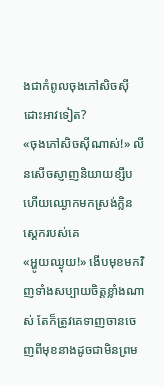ងជាកំពូលចុងភៅសិចស៊ីដោះអាវទៀត?
«ចុងភៅសិចស៊ីណាស់!» លីនសើចស្ញាញនិយាយខ្សឹបហើយឈ្ងោកមកស្រង់ក្លិនស្តេករបស់គេ
«អ្ហូយឈ្ងុយ!» ងើបមុខមកវិញទាំងសប្បាយចិត្តខ្លាំងណាស់ តែក៏ត្រូវគេទាញចានចេញពីមុខនាងដូចជាមិនព្រម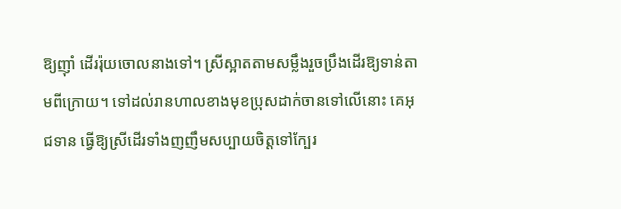ឱ្យញ៉ាំ ដើររ៉ុយចោលនាងទៅ។ ស្រីស្អាតតាមសម្លឹងរួចប្រឹងដើរឱ្យទាន់តាមពីក្រោយ។ ទៅដល់រានហាលខាងមុខប្រុសដាក់ចានទៅលើនោះ គេអុជទាន ធ្វើឱ្យស្រីដើរទាំងញញឹមសប្បាយចិត្តទៅក្បែរ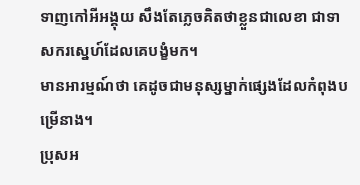ទាញកៅអីអង្គុយ សឹងតែភ្លេចគិតថាខ្លួនជាលេខា ជាទាសករស្នេហ៍ដែលគេបង្ខំមក។
មានអារម្មណ៍ថា គេដូចជាមនុស្សម្នាក់ផ្សេងដែលកំពុងបម្រើនាង។
ប្រុសអ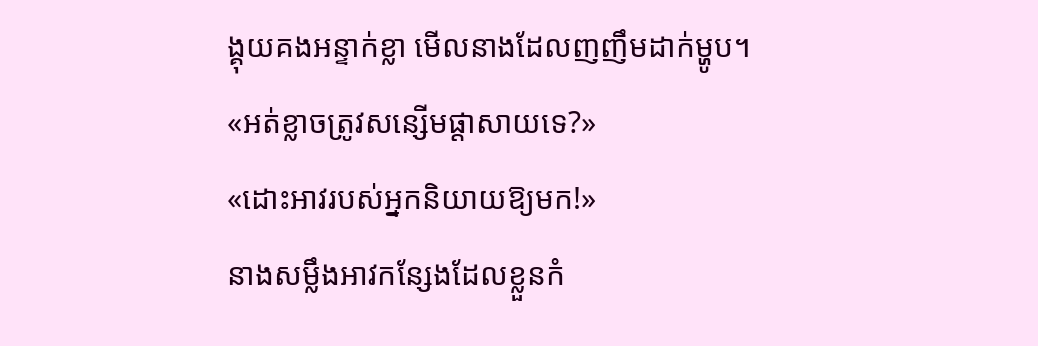ង្គុយគងអន្ទាក់ខ្លា មើលនាងដែលញញឹមដាក់ម្ហូប។
«អត់ខ្លាចត្រូវសន្សើមផ្ដាសាយទេ?»
«ដោះអាវរបស់អ្នកនិយាយឱ្យមក!»
នាងសម្លឹងអាវកន្សែងដែលខ្លួនកំ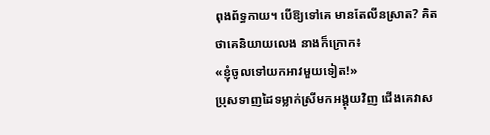ពុងព័ទ្ធកាយ។ បើឱ្យទៅគេ មានតែលីនស្រាត? គិតថាគេនិយាយលេង នាងក៏ក្រោក៖
«ខ្ញុំចូលទៅយកអាវមួយទៀត!»
ប្រុសទាញដៃទម្លាក់ស្រីមកអង្គុយវិញ ជើងគេវាស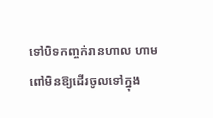ទៅបិទកញ្ចក់រានហាល ហាមពៅមិនឱ្យដើរចូលទៅក្នុង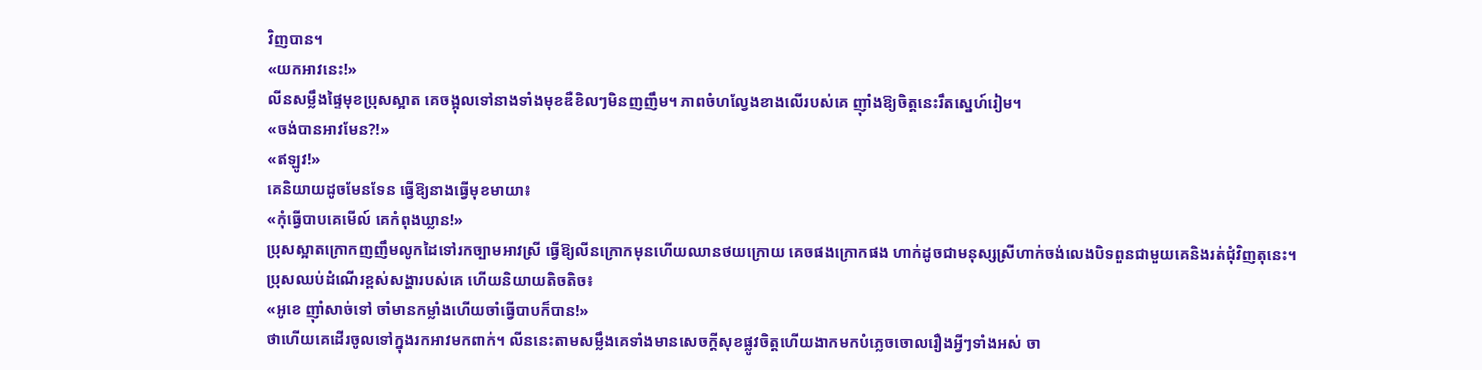វិញបាន។
«យកអាវនេះ!»
លីនសម្លឹងផ្ទៃមុខប្រុសស្អាត គេចង្អុលទៅនាងទាំងមុខឌឺខិលៗមិនញញឹម។ ភាពចំហល្វែងខាងលើរបស់គេ ញ៉ាំងឱ្យចិត្តនេះរឹតស្នេហ៍រៀម។
«ចង់បានអាវមែន?!»
«ឥឡូវ!»
គេនិយាយដូចមែនទែន ធ្វើឱ្យនាងធ្វើមុខមាយា៖
«កុំធ្វើបាបគេមើល៍ គេកំពុងឃ្លាន!»
ប្រុសស្អាតក្រោកញញឹមលូកដៃទៅរកច្បាមអាវស្រី ធ្វើឱ្យលីនក្រោកមុនហើយឈានថយក្រោយ គេចផងក្រោកផង ហាក់ដូចជាមនុស្សស្រីហាក់ចង់លេងបិទពួនជាមួយគេនិងរត់ជុំវិញតុនេះ។
ប្រុសឈប់ដំណើរខ្ពស់សង្ហារបស់គេ ហើយនិយាយតិចតិច៖
«អូខេ ញ៉ាំសាច់ទៅ ចាំមានកម្លាំងហើយចាំធ្វើបាបក៏បាន!»
ថាហើយគេដើរចូលទៅក្នុងរកអាវមកពាក់។ លីននេះតាមសម្លឹងគេទាំងមានសេចក្ដីសុខផ្លូវចិត្តហើយងាកមកបំភ្លេចចោលរឿងអ្វីៗទាំងអស់ ចា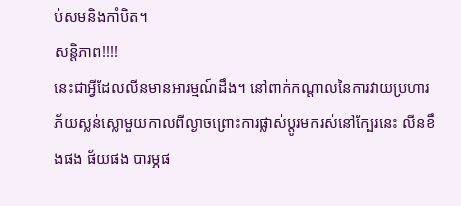ប់សមនិងកាំបិត។
សន្តិភាព!!!!
នេះជាអ្វីដែលលីនមានអារម្មណ៍ដឹង។ នៅពាក់កណ្តាលនៃការវាយប្រហារភ័យស្លន់ស្លោមួយកាលពីល្ងាចព្រោះការផ្លាស់ប្តូរមករស់នៅក្បែរនេះ លីនខឹងផង ផ័យផង បារម្ភផ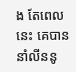ង តែពេលនេះ គេបាននាំលីននូ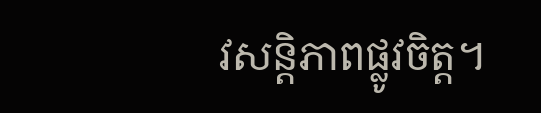វសន្តិភាពផ្លូវចិត្ត។